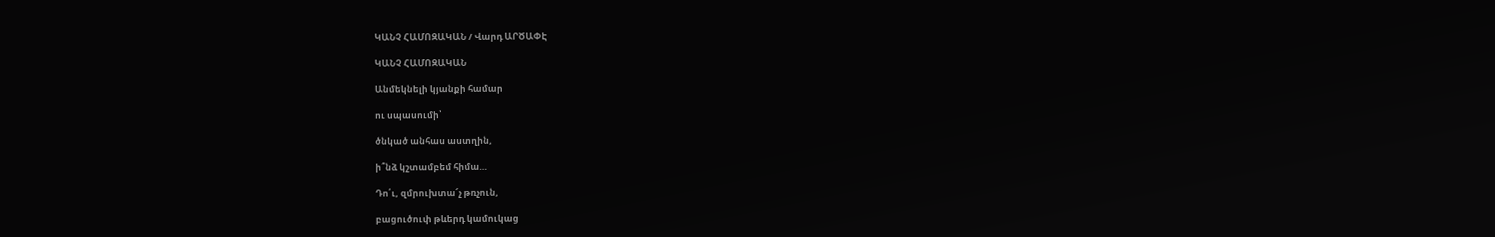ԿԱՆՉ ՀԱՄՈԶԱԿԱՆ / Վարդ ԱՐԾԱՓԷ

ԿԱՆՉ ՀԱՄՈԶԱԿԱՆ

Անմեկնելի կյանքի համար

ու սպասումի՝

ծնկած անհաս աստղին,

ի՞նձ կշտամբեմ հիմա…

Դո՛ւ, զմրուխտա՜չ թռչուն,

բացուծուփ թևերդ կամուկաց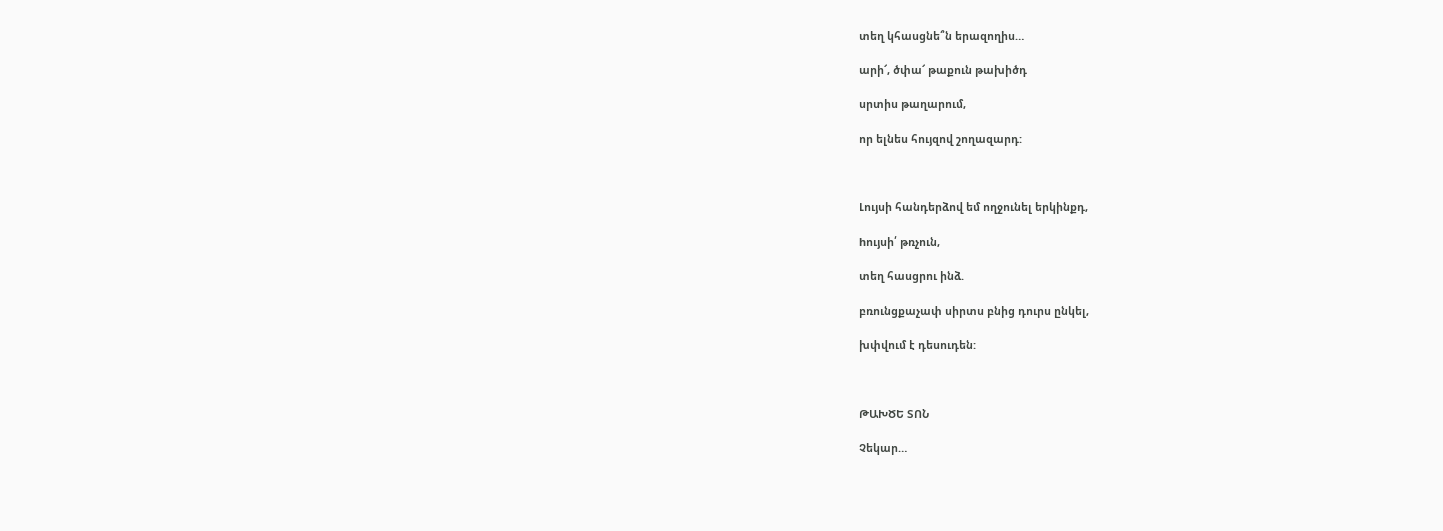տեղ կհասցնե՞ն երազողիս…

արի՜, ծփա՜ թաքուն թախիծդ

սրտիս թաղարում,

որ ելնես հույզով շողազարդ:



Լույսի հանդերձով եմ ողջունել երկինքդ,

hույսի՛ թռչուն,

տեղ հասցրու ինձ.

բռունցքաչափ սիրտս բնից դուրս ընկել,

խփվում է դեսուդեն:



ԹԱԽԾԵ ՏՈՆ

Չեկար…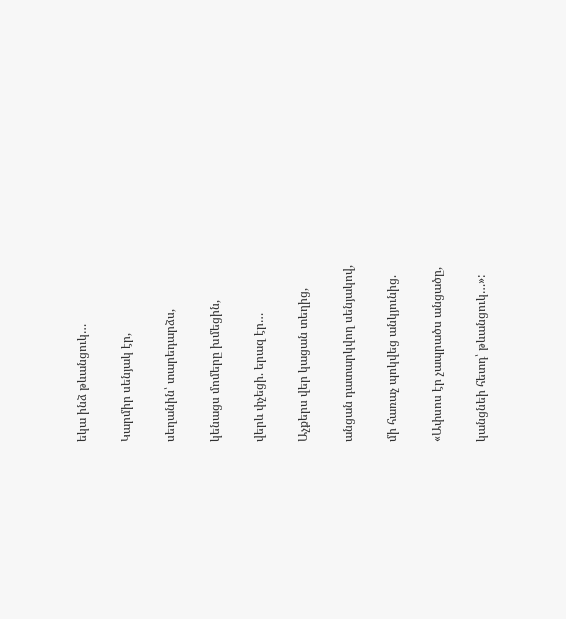եկա ինձ թևանցուկ…

Կարմիր սենյակ էր,

սեղանին՝ տարեդարձս,

կենացս մոմերը խմեցին,

վերև փչեցի. երազ էր…

Աչքերս վեր կացան տեղից,

անցան դատարկվող սենյակով,

մի հառաչ պոկվեց անկյունից.

«Ափսոս էր չապրածս անցածը,

կանցնեի հետդ՝ թևանցուկ…»: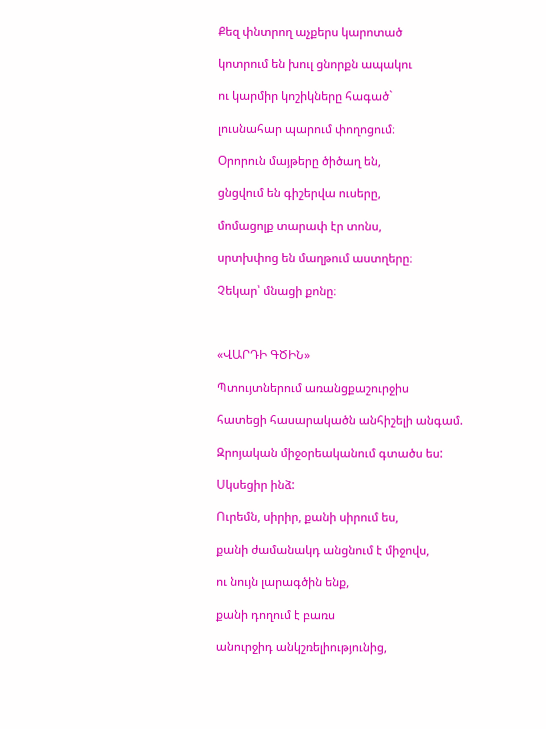Քեզ փնտրող աչքերս կարոտած

կոտրում են խուլ ցնորքն ապակու

ու կարմիր կոշիկները հագած`

լուսնահար պարում փողոցում։

Օրորուն մայթերը ծիծաղ են,

ցնցվում են գիշերվա ուսերը,

մոմացոլք տարափ էր տոնս,

սրտխփոց են մաղթում աստղերը։

Չեկար՝ մնացի քոնը։



«ՎԱՐԴԻ ԳԾԻՆ»

Պտույտներում առանցքաշուրջիս

հատեցի հասարակածն անհիշելի անգամ.

Զրոյական միջօրեականում գտածս ես:

Սկսեցիր ինձ:

Ուրեմն, սիրիր, քանի սիրում ես,

քանի ժամանակդ անցնում է միջովս,

ու նույն լարագծին ենք,

քանի դողում է բառս

անուրջիդ անկշռելիությունից,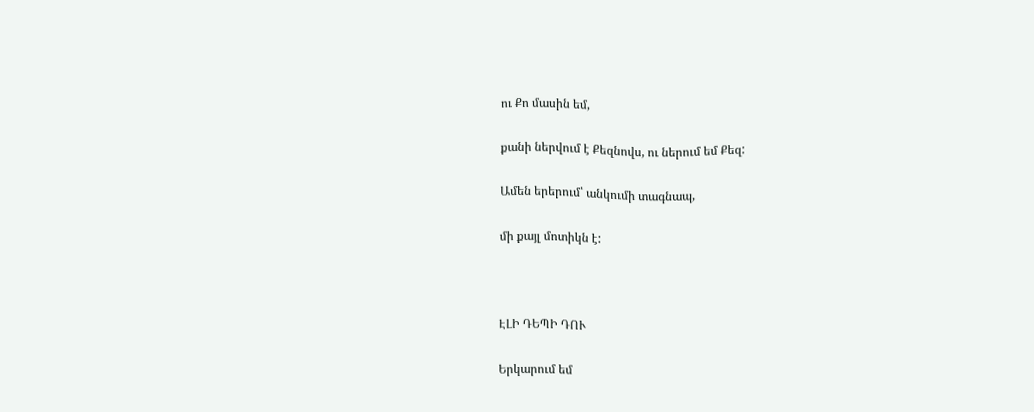ու Քո մասին եմ,

քանի ներվում է Քեզնովս, ու ներում եմ Քեզ:

Ամեն երերում՝ անկումի տագնապ,

մի քայլ մոտիկն է:



ԷԼԻ ԴԵՊԻ ԴՈՒ

Երկարում եմ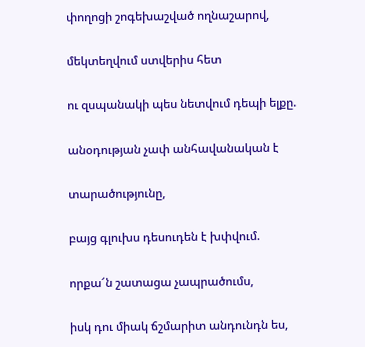փողոցի շոգեխաշված ողնաշարով,

մեկտեղվում ստվերիս հետ

ու զսպանակի պես նետվում դեպի ելքը.

անօդության չափ անհավանական է

տարածությունը,

բայց գլուխս դեսուդեն է խփվում.

որքա՜ն շատացա չապրածումս,

իսկ դու միակ ճշմարիտ անդունդն ես,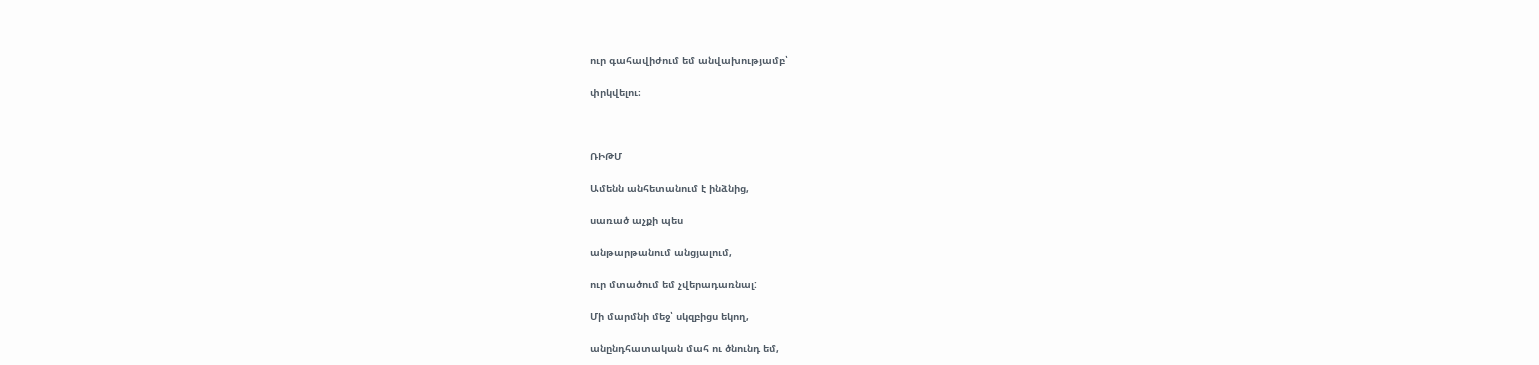ուր գահավիժում եմ անվախությամբ՝

փրկվելու։



ՌԻԹՄ

Ամենն անհետանում է ինձնից,

սառած աչքի պես

անթարթանում անցյալում,

ուր մտածում եմ չվերադառնալ:

Մի մարմնի մեջ՝ սկզբիցս եկող,

անընդհատական մահ ու ծնունդ եմ,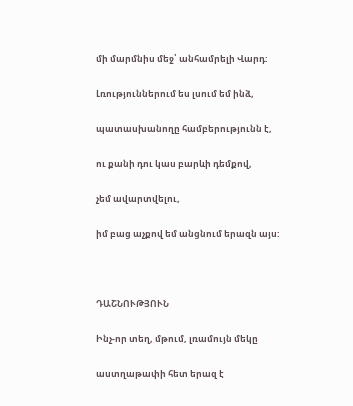մի մարմնիս մեջ՝ անհամրելի Վարդ:

Լռություններում ես լսում եմ ինձ,

պատասխանողը համբերությունն է,

ու քանի դու կաս բարևի դեմքով,

չեմ ավարտվելու,

իմ բաց աչքով եմ անցնում երազն այս:



ԴԱՇՆՈՒԹՅՈՒՆ

Ինչ-որ տեղ, մթում, լռամույն մեկը

աստղաթափի հետ երազ է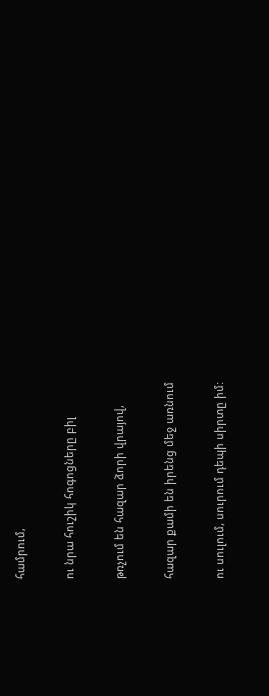համրում,

ու նրա հուշիկ հոգոցները բիլ

թռչում են հազար ձորի վրայով,

հազար քամի են իրենց մեջ առնում

ու սուլում, սուրում դեպի սիրտը իմ: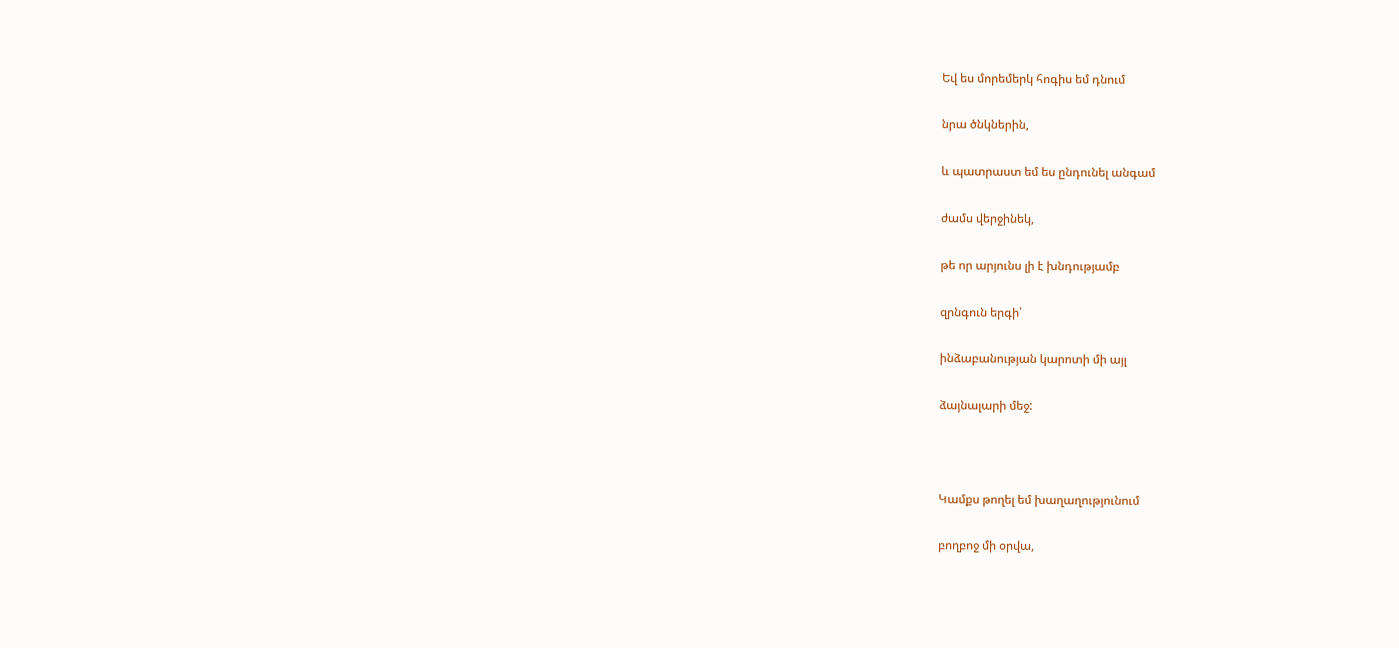Եվ ես մորեմերկ հոգիս եմ դնում

նրա ծնկներին,

և պատրաստ եմ ես ընդունել անգամ

ժամս վերջինեկ,

թե որ արյունս լի է խնդությամբ

զրնգուն երգի՝

ինձաբանության կարոտի մի այլ

ձայնալարի մեջ:



Կամքս թողել եմ խաղաղությունում

բողբոջ մի օրվա,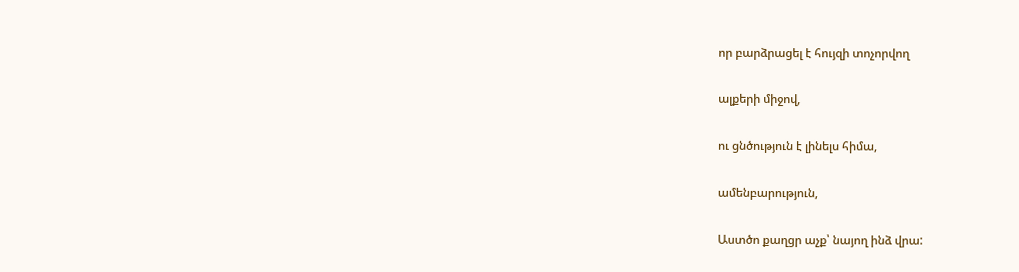որ բարձրացել է հույզի տոչորվող

ալքերի միջով,

ու ցնծություն է լինելս հիմա,

ամենբարություն,

Աստծո քաղցր աչք՝ նայող ինձ վրա: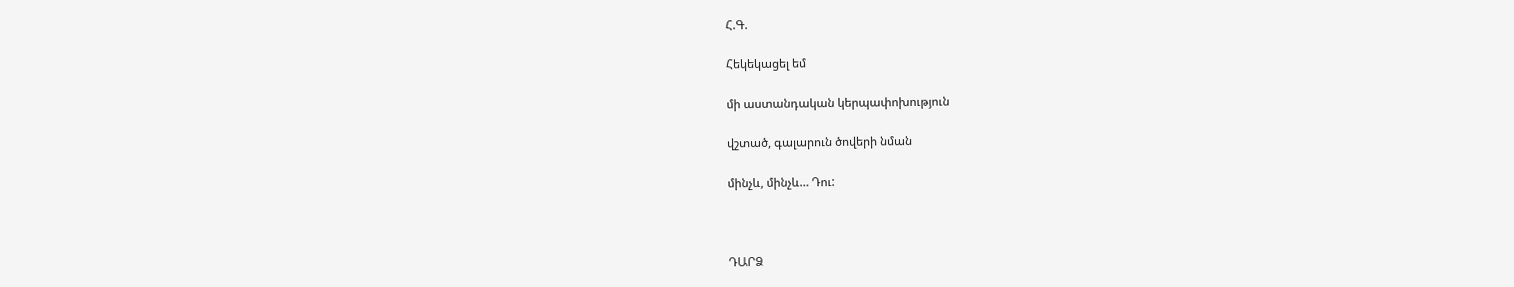Հ.Գ.

Հեկեկացել եմ

մի աստանդական կերպափոխություն

վշտած, գալարուն ծովերի նման

մինչև, մինչև… Դու:



ԴԱՐՁ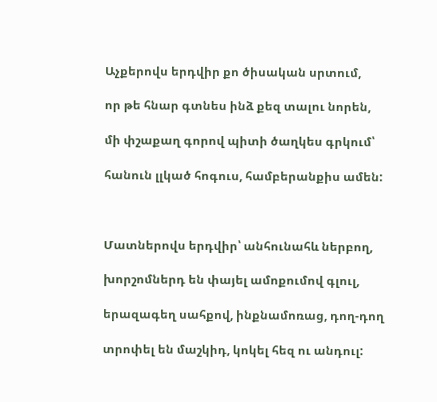Աչքերովս երդվիր քո ծիսական սրտում,

որ թե հնար գտնես ինձ քեզ տալու նորեն,

մի փշաքաղ գորով պիտի ծաղկես գրկում՝

հանուն լլկած հոգուս, համբերանքիս ամեն:



Մատներովս երդվիր՝ անհունահև ներբող,

խորշոմներդ են փայել ամոքումով գլուլ,

երազագեղ սահքով, ինքնամոռաց, դող-դող

տրոփել են մաշկիդ, կոկել հեզ ու անդուլ: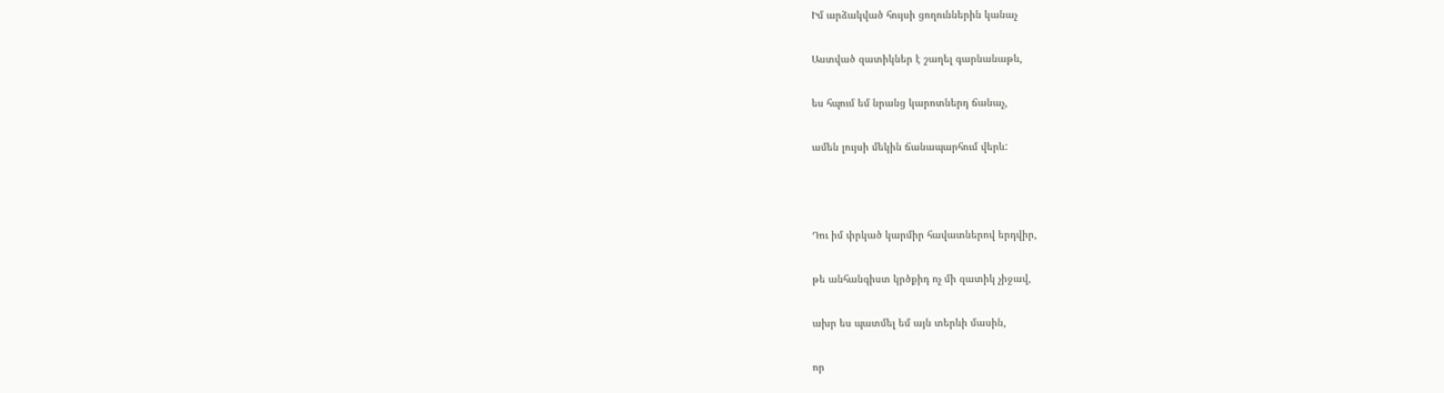Իմ արձակված հույսի ցողուններին կանաչ

Աստված զատիկներ է շաղել գարնանաթև,

ես հպում եմ նրանց կարոտներդ ճանաչ,

ամեն լույսի մեկին ճանապարհում վերև:



Դու իմ փրկած կարմիր հավատներով երդվիր,

թե անհանգիստ կրծքիդ ոչ մի զատիկ չիջավ,

ախր ես պատմել եմ այն տերևի մասին,

որ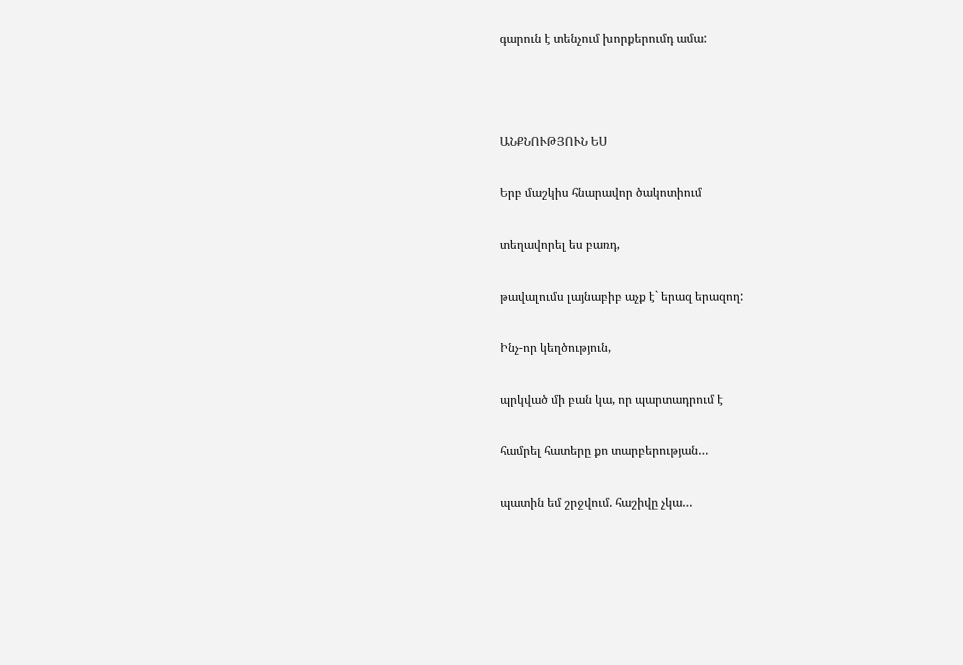գարուն է տենչում խորքերումդ ամա:



ԱՆՔՆՈՒԹՅՈՒՆ ԵՍ

Երբ մաշկիս հնարավոր ծակոտիում

տեղավորել ես բառդ,

թավալումս լայնաբիբ աչք է` երազ երազող:

Ինչ-որ կեղծություն,

պրկված մի բան կա, որ պարտադրում է

համրել հատերը քո տարբերության…

պատին եմ շրջվում. հաշիվը չկա…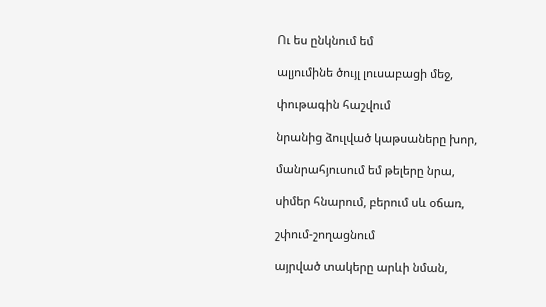Ու ես ընկնում եմ

ալյումինե ծույլ լուսաբացի մեջ,

փութագին հաշվում

նրանից ձուլված կաթսաները խոր,

մանրահյուսում եմ թելերը նրա,

սիմեր հնարում, բերում սև օճառ,

շփում-շողացնում

այրված տակերը արևի նման,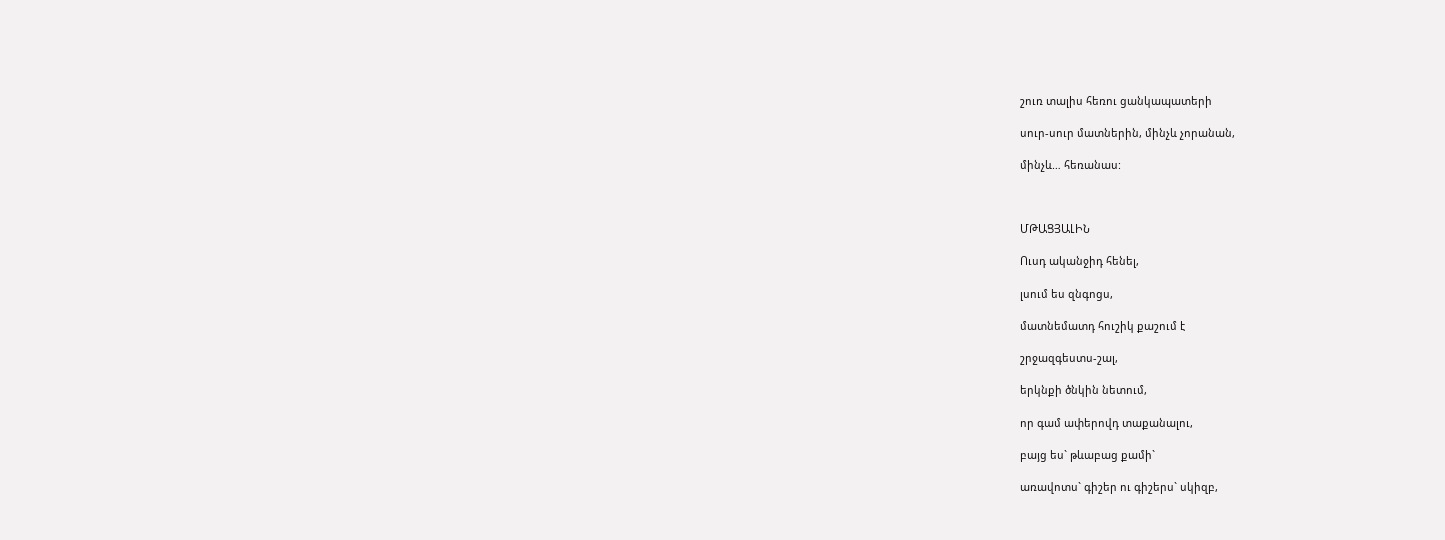շուռ տալիս հեռու ցանկապատերի

սուր-սուր մատներին, մինչև չորանան,

մինչև… հեռանաս:



ՄԹԱՑՅԱԼԻՆ

Ուսդ ականջիդ հենել,

լսում ես զնգոցս,

մատնեմատդ հուշիկ քաշում է

շրջազգեստս-շալ,

երկնքի ծնկին նետում,

որ գամ ափերովդ տաքանալու,

բայց ես` թևաբաց քամի`

առավոտս` գիշեր ու գիշերս` սկիզբ,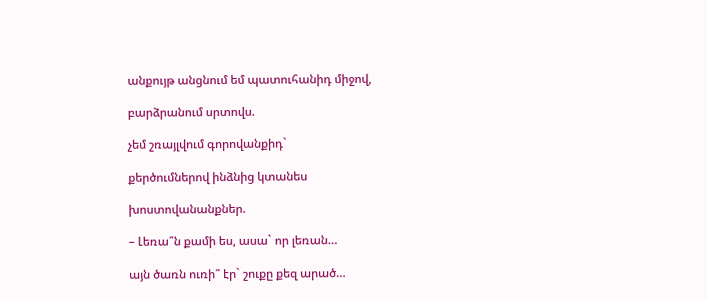անքույթ անցնում եմ պատուհանիդ միջով,

բարձրանում սրտովս.

չեմ շռայլվում գորովանքիդ`

քերծումներով ինձնից կտանես

խոստովանանքներ.

– Լեռա՞ն քամի ես, ասա` որ լեռան…

այն ծառն ուռի՞ էր` շուքը քեզ արած…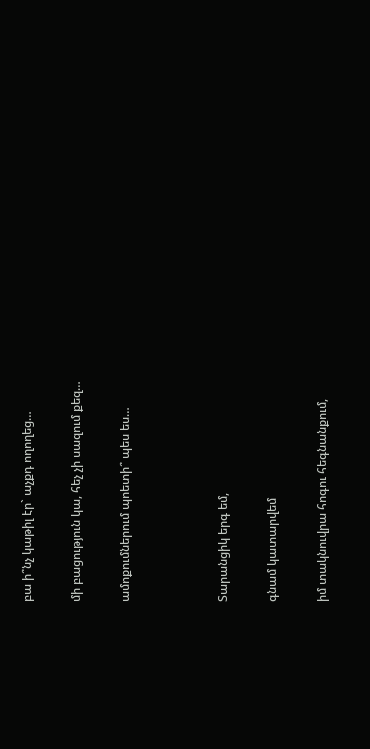բա ի՞նչ կաթիլ էր` աչքդ ողողեց…

մի բացություն կա, հեչ չի սազում քեզ…

ամոքումներում պոետի՞ պես ես…



Տարանցիկ երգ եմ,

գնամ կատարվեմ

իմ տակնուվրա հոգու հեգնանքում,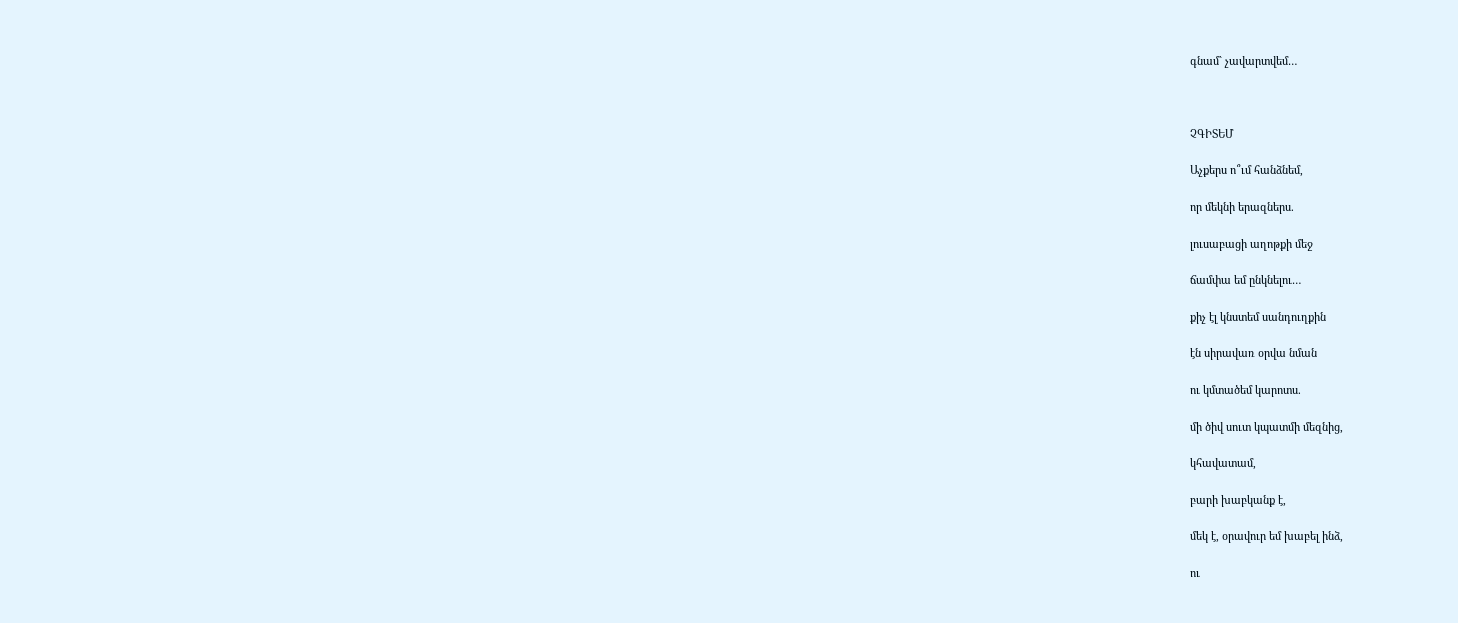գնամ` չավարտվեմ…



ՉԳԻՏԵՄ

Աչքերս ո՞ւմ հանձնեմ,

որ մեկնի երազներս.

լուսաբացի աղոթքի մեջ

ճամփա եմ ընկնելու…

քիչ էլ կնստեմ սանդուղքին

էն սիրավառ օրվա նման

ու կմտածեմ կարոտս.

մի ծիվ սուտ կպատմի մեզնից,

կհավատամ,

բարի խաբկանք է,

մեկ է, օրավուր եմ խաբել ինձ,

ու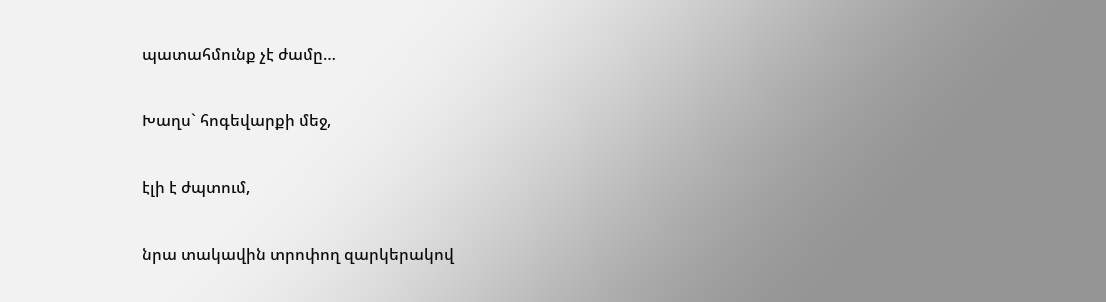պատահմունք չէ ժամը…

Խաղս` հոգեվարքի մեջ,

էլի է ժպտում,

նրա տակավին տրոփող զարկերակով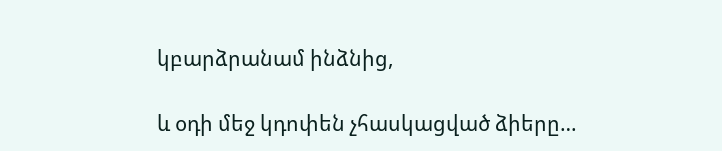կբարձրանամ ինձնից,

և օդի մեջ կդոփեն չհասկացված ձիերը…